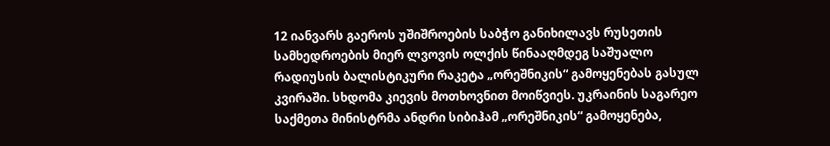12 იანვარს გაეროს უშიშროების საბჭო განიხილავს რუსეთის სამხედროების მიერ ლვოვის ოლქის წინააღმდეგ საშუალო რადიუსის ბალისტიკური რაკეტა „ორეშნიკის“ გამოყენებას გასულ კვირაში. სხდომა კიევის მოთხოვნით მოიწვიეს. უკრაინის საგარეო საქმეთა მინისტრმა ანდრი სიბიჰამ „ორეშნიკის“ გამოყენება,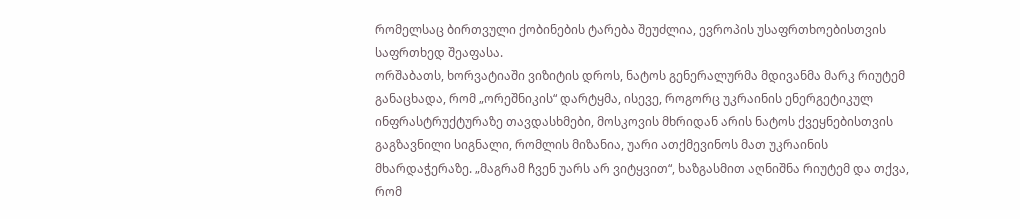რომელსაც ბირთვული ქობინების ტარება შეუძლია, ევროპის უსაფრთხოებისთვის საფრთხედ შეაფასა.
ორშაბათს, ხორვატიაში ვიზიტის დროს, ნატოს გენერალურმა მდივანმა მარკ რიუტემ განაცხადა, რომ „ორეშნიკის“ დარტყმა, ისევე, როგორც უკრაინის ენერგეტიკულ ინფრასტრუქტურაზე თავდასხმები, მოსკოვის მხრიდან არის ნატოს ქვეყნებისთვის გაგზავნილი სიგნალი, რომლის მიზანია, უარი ათქმევინოს მათ უკრაინის მხარდაჭერაზე. „მაგრამ ჩვენ უარს არ ვიტყვით“, ხაზგასმით აღნიშნა რიუტემ და თქვა, რომ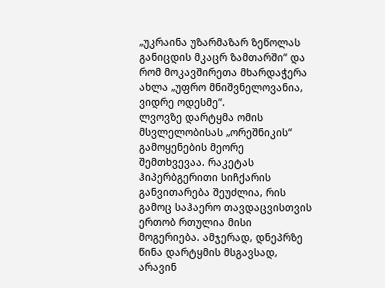„უკრაინა უზარმაზარ ზეწოლას განიცდის მკაცრ ზამთარში“ და რომ მოკავშირეთა მხარდაჭერა ახლა „უფრო მნიშვნელოვანია, ვიდრე ოდესმე“.
ლვოვზე დარტყმა ომის მსვლელობისას „ორეშნიკის“ გამოყენების მეორე შემთხვევაა. რაკეტას ჰიპერბგერითი სიჩქარის განვითარება შეუძლია, რის გამოც საჰაერო თავდაცვისთვის ერთობ რთულია მისი მოგერიება. ამჯერად, დნეპრზე წინა დარტყმის მსგავსად, არავინ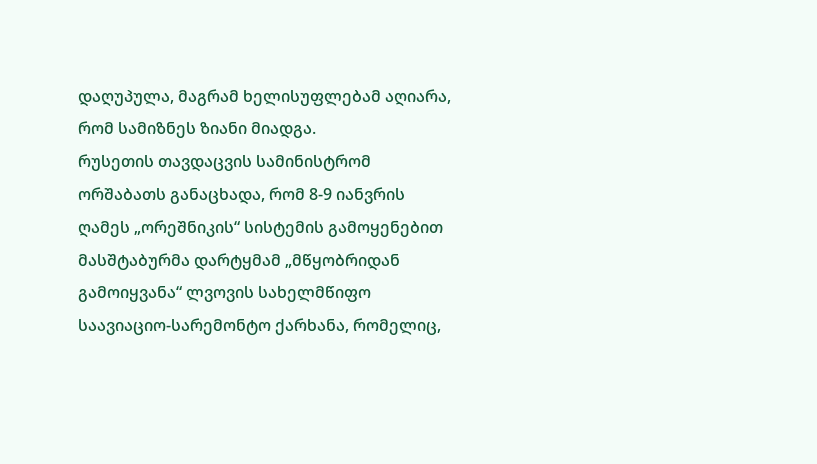დაღუპულა, მაგრამ ხელისუფლებამ აღიარა, რომ სამიზნეს ზიანი მიადგა.
რუსეთის თავდაცვის სამინისტრომ ორშაბათს განაცხადა, რომ 8-9 იანვრის ღამეს „ორეშნიკის“ სისტემის გამოყენებით მასშტაბურმა დარტყმამ „მწყობრიდან გამოიყვანა“ ლვოვის სახელმწიფო საავიაციო-სარემონტო ქარხანა, რომელიც,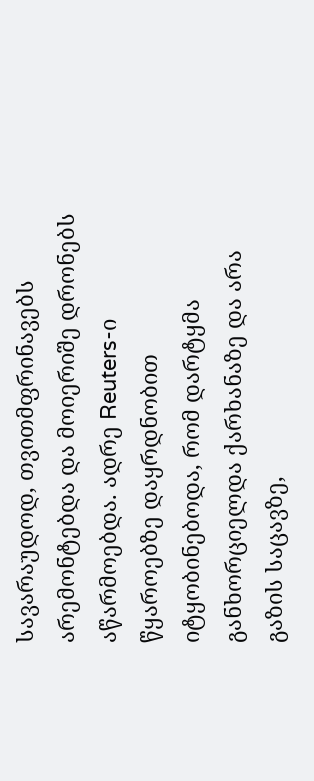სავარაუდოდ, თვითმფრინავებს არემონტებდა და მოიერიშე დრონებს აწარმოებდა. ადრე Reuters-ი წყაროებზე დაყრდნობით იტყობინებოდა, რომ დარტყმა განხორციელდა ქარხანაზე და არა გაზის საცავზე,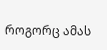როგორც ამას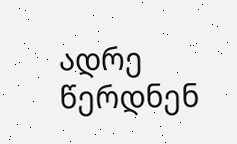ადრე წერდნენ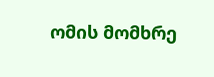ომის მომხრე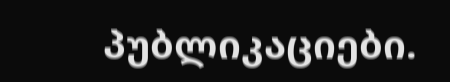პუბლიკაციები.